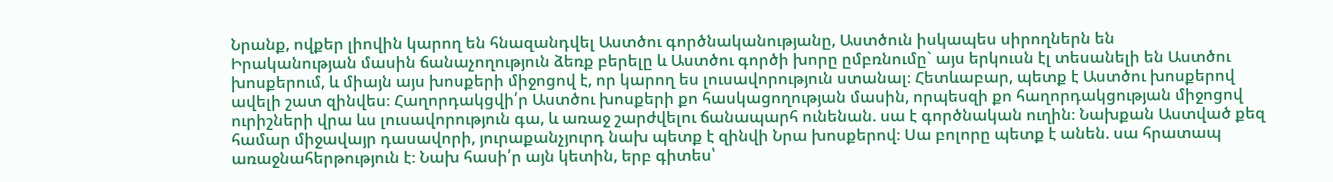Նրանք, ովքեր լիովին կարող են հնազանդվել Աստծու գործնականությանը, Աստծուն իսկապես սիրողներն են
Իրականության մասին ճանաչողություն ձեռք բերելը և Աստծու գործի խորը ըմբռնումը` այս երկուսն էլ տեսանելի են Աստծու խոսքերում, և միայն այս խոսքերի միջոցով է, որ կարող ես լուսավորություն ստանալ։ Հետևաբար, պետք է Աստծու խոսքերով ավելի շատ զինվես։ Հաղորդակցվի՛ր Աստծու խոսքերի քո հասկացողության մասին, որպեսզի քո հաղորդակցության միջոցով ուրիշների վրա ևս լուսավորություն գա, և առաջ շարժվելու ճանապարհ ունենան. սա է գործնական ուղին։ Նախքան Աստված քեզ համար միջավայր դասավորի, յուրաքանչյուրդ նախ պետք է զինվի Նրա խոսքերով։ Սա բոլորը պետք է անեն. սա հրատապ առաջնահերթություն է։ Նախ հասի՛ր այն կետին, երբ գիտես՝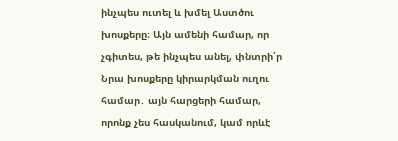ինչպես ուտել և խմել Աստծու խոսքերը։ Այն ամենի համար, որ չգիտես, թե ինչպես անել, փնտրի՛ր Նրա խոսքերը կիրարկման ուղու համար․ այն հարցերի համար, որոնք չես հասկանում, կամ որևէ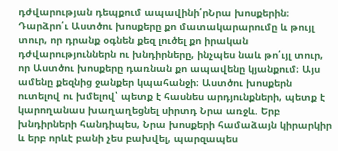դժվարության դեպքում ապավինի՛րՆրա խոսքերին։ Դարձրո՛ւ Աստծու խոսքերը քո մատակարարումը և թույլ տուր, որ դրանք օգնեն քեզ լուծել քո իրական դժվարություններն ու խնդիրները, ինչպես նաև թո՛ւյլ տուր, որ Աստծու խոսքերը դառնան քո ապավենը կյանքում։ Այս ամենը քեզնից ջանքեր կպահանջի։ Աստծու խոսքերն ուտելով ու խմելով՝ պետք է հասնես արդյունքների, պետք է կարողանաս խաղաղեցնել սիրտդ Նրա առջև. Երբ խնդիրների հանդիպես, Նրա խոսքերի համաձայն կիրարկիր և երբ որևէ բանի չես բախվել, պարզապես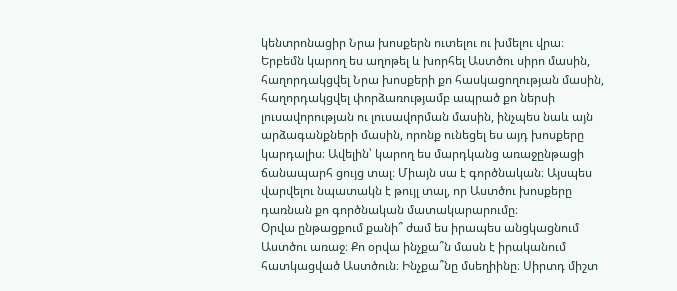կենտրոնացիր Նրա խոսքերն ուտելու ու խմելու վրա։ Երբեմն կարող ես աղոթել և խորհել Աստծու սիրո մասին, հաղորդակցվել Նրա խոսքերի քո հասկացողության մասին, հաղորդակցվել փորձառությամբ ապրած քո ներսի լուսավորության ու լուսավորման մասին, ինչպես նաև այն արձագանքների մասին, որոնք ունեցել ես այդ խոսքերը կարդալիս։ Ավելին՝ կարող ես մարդկանց առաջընթացի ճանապարհ ցույց տալ։ Միայն սա է գործնական։ Այսպես վարվելու նպատակն է թույլ տալ, որ Աստծու խոսքերը դառնան քո գործնական մատակարարումը։
Օրվա ընթացքում քանի՞ ժամ ես իրապես անցկացնում Աստծու առաջ։ Քո օրվա ինչքա՞ն մասն է իրականում հատկացված Աստծուն։ Ինչքա՞նը մսեղիինը։ Սիրտդ միշտ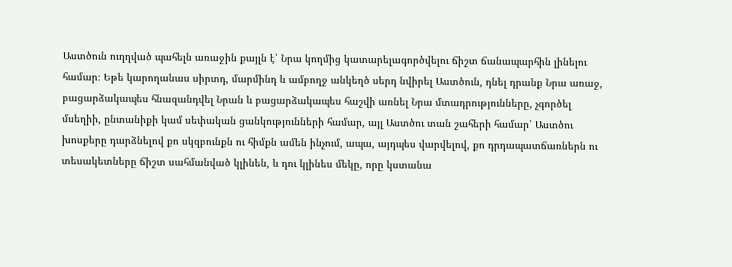Աստծուն ուղղված պահելն առաջին քայլն է՝ Նրա կողմից կատարելագործվելու ճիշտ ճանապարհին լինելու համար։ Եթե կարողանաս սիրտդ, մարմինդ և ամբողջ անկեղծ սերդ նվիրել Աստծուն, դնել դրանք Նրա առաջ, բացարձակապես հնազանդվել Նրան և բացարձակապես հաշվի առնել Նրա մտադրությունները, չգործել մսեղիի, ընտանիքի կամ սեփական ցանկությունների համար, այլ Աստծու տան շահերի համար՝ Աստծու խոսքերը դարձնելով քո սկզբունքն ու հիմքն ամեն ինչում, ապա, այդպես վարվելով, քո դրդապատճառներն ու տեսակետները ճիշտ սահմանված կլինեն, և դու կլինես մեկը, որը կստանա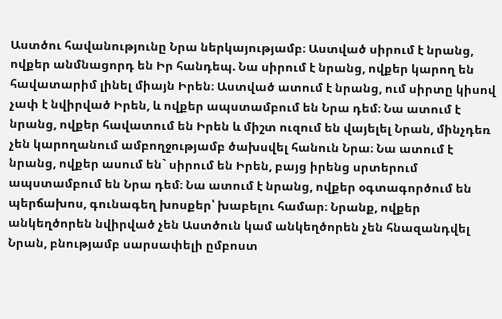Աստծու հավանությունը Նրա ներկայությամբ։ Աստված սիրում է նրանց, ովքեր անմնացորդ են Իր հանդեպ. Նա սիրում է նրանց, ովքեր կարող են հավատարիմ լինել միայն Իրեն։ Աստված ատում է նրանց, ում սիրտը կիսով չափ է նվիրված Իրեն, և ովքեր ապստամբում են Նրա դեմ։ Նա ատում է նրանց, ովքեր հավատում են Իրեն և միշտ ուզում են վայելել Նրան, մինչդեռ չեն կարողանում ամբողջությամբ ծախսվել հանուն Նրա։ Նա ատում է նրանց, ովքեր ասում են` սիրում են Իրեն, բայց իրենց սրտերում ապստամբում են Նրա դեմ։ Նա ատում է նրանց, ովքեր օգտագործում են պերճախոս, գունագեղ խոսքեր՝ խաբելու համար։ Նրանք, ովքեր անկեղծորեն նվիրված չեն Աստծուն կամ անկեղծորեն չեն հնազանդվել Նրան, բնությամբ սարսափելի ըմբոստ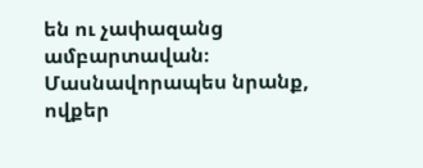են ու չափազանց ամբարտավան։ Մասնավորապես նրանք, ովքեր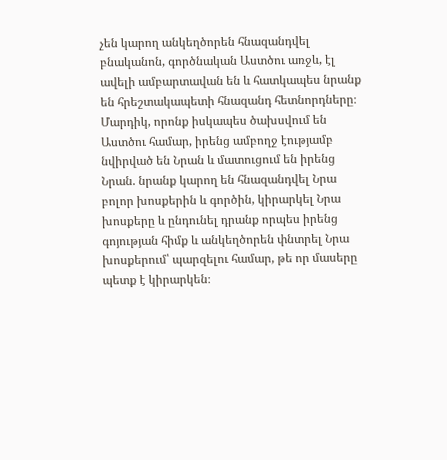չեն կարող անկեղծորեն հնազանդվել բնականոն, գործնական Աստծու առջև, էլ ավելի ամբարտավան են և հատկապես նրանք են հրեշտակապետի հնազանդ հետնորդները։ Մարդիկ, որոնք իսկապես ծախսվում են Աստծու համար, իրենց ամբողջ էությամբ նվիրված են Նրան և մատուցում են իրենց Նրան. նրանք կարող են հնազանդվել Նրա բոլոր խոսքերին և գործին, կիրարկել Նրա խոսքերը և ընդունել դրանք որպես իրենց գոյության հիմք և անկեղծորեն փնտրել Նրա խոսքերում՝ պարզելու համար, թե որ մասերը պետք է կիրարկեն։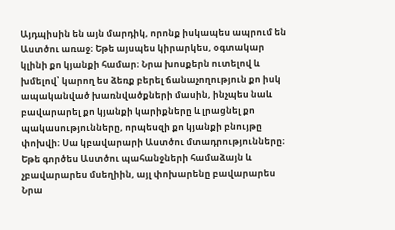Այդպիսին են այն մարդիկ, որոնք իսկապես ապրում են Աստծու առաջ։ Եթե այսպես կիրարկես, օգտակար կլինի քո կյանքի համար։ Նրա խոսքերն ուտելով և խմելով՝ կարող ես ձեռք բերել ճանաչողություն քո իսկ ապականված խառնվածքների մասին, ինչպես նաև բավարարել քո կյանքի կարիքները և լրացնել քո պակասությունները, որպեսզի քո կյանքի բնույթը փոխվի։ Սա կբավարարի Աստծու մտադրությունները։ Եթե գործես Աստծու պահանջների համաձայն և չբավարարես մսեղիին, այլ փոխարենը բավարարես Նրա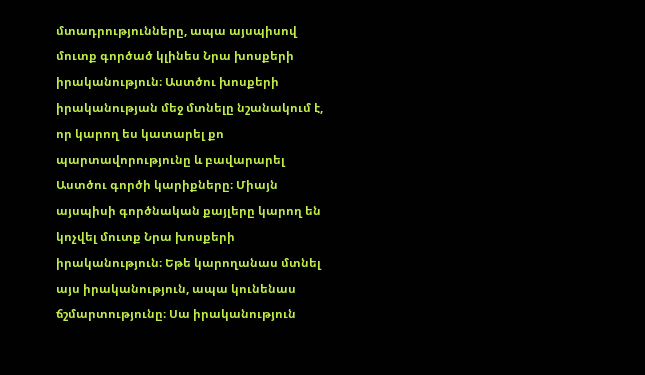մտադրությունները, ապա այսպիսով մուտք գործած կլինես Նրա խոսքերի իրականություն։ Աստծու խոսքերի իրականության մեջ մտնելը նշանակում է, որ կարող ես կատարել քո պարտավորությունը և բավարարել Աստծու գործի կարիքները։ Միայն այսպիսի գործնական քայլերը կարող են կոչվել մուտք Նրա խոսքերի իրականություն։ Եթե կարողանաս մտնել այս իրականություն, ապա կունենաս ճշմարտությունը։ Սա իրականություն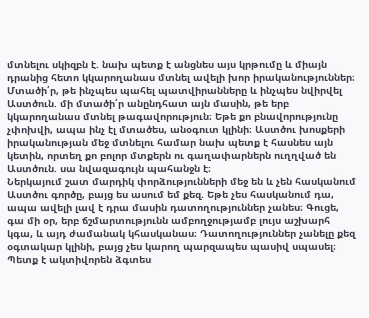մտնելու սկիզբն է. նախ պետք է անցնես այս կրթումը և միայն դրանից հետո կկարողանաս մտնել ավելի խոր իրականություններ։ Մտածի՛ր, թե ինչպես պահել պատվիրանները և ինչպես նվիրվել Աստծուն. մի մտածի՛ր անընդհատ այն մասին, թե երբ կկարողանաս մտնել թագավորություն։ Եթե քո բնավորությունը չփոխվի, ապա ինչ էլ մտածես, անօգուտ կլինի։ Աստծու խոսքերի իրականության մեջ մտնելու համար նախ պետք է հասնես այն կետին, որտեղ քո բոլոր մտքերն ու գաղափարներն ուղղված են Աստծուն. սա նվազագույն պահանջն է։
Ներկայում շատ մարդիկ փորձությունների մեջ են և չեն հասկանում Աստծու գործը, բայց ես ասում եմ քեզ. Եթե չես հասկանում դա, ապա ավելի լավ է դրա մասին դատողություններ չանես։ Գուցե, գա մի օր, երբ ճշմարտությունն ամբողջությամբ լույս աշխարհ կգա, և այդ ժամանակ կհասկանաս։ Դատողություններ չանելը քեզ օգտակար կլինի, բայց չես կարող պարզապես պասիվ սպասել։ Պետք է ակտիվորեն ձգտես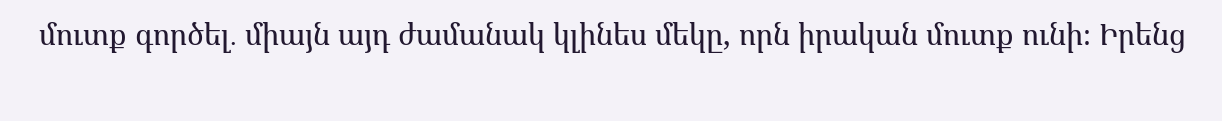մուտք գործել․ միայն այդ ժամանակ կլինես մեկը, որն իրական մուտք ունի։ Իրենց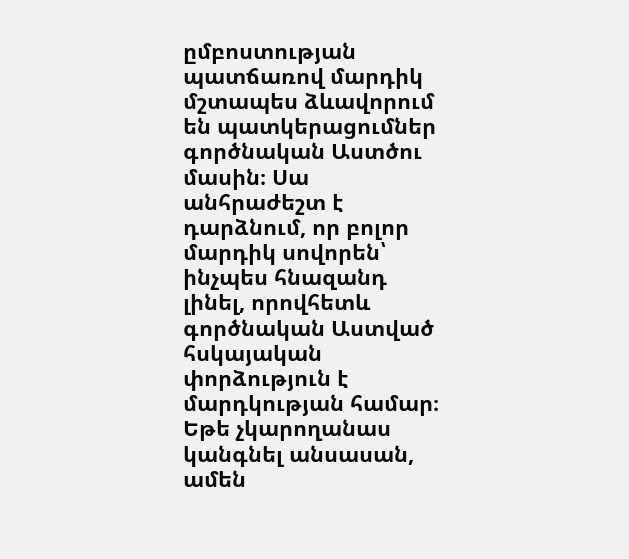ըմբոստության պատճառով մարդիկ մշտապես ձևավորում են պատկերացումներ գործնական Աստծու մասին։ Սա անհրաժեշտ է դարձնում, որ բոլոր մարդիկ սովորեն՝ ինչպես հնազանդ լինել, որովհետև գործնական Աստված հսկայական փորձություն է մարդկության համար։ Եթե չկարողանաս կանգնել անսասան, ամեն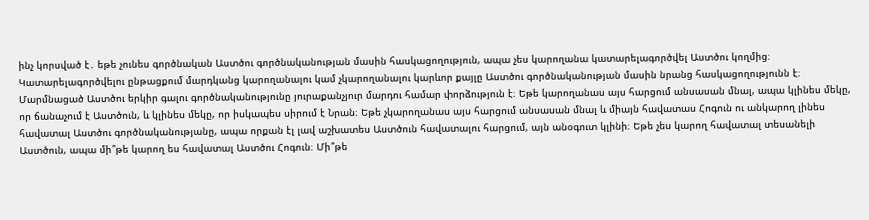ինչ կորսված է․ եթե չունես գործնական Աստծու գործնականության մասին հասկացողություն, ապա չես կարողանա կատարելագործվել Աստծու կողմից։ Կատարելագործվելու ընթացքում մարդկանց կարողանալու կամ չկարողանալու կարևոր քայլը Աստծու գործնականության մասին նրանց հասկացողությունն է։ Մարմնացած Աստծու երկիր գալու գործնականությունը յուրաքանչյուր մարդու համար փորձություն է։ Եթե կարողանաս այս հարցում անսասան մնալ, ապա կլինես մեկը, որ ճանաչում է Աստծուն, և կլինես մեկը, որ իսկապես սիրում է Նրան։ Եթե չկարողանաս այս հարցում անսասան մնալ և միայն հավատաս Հոգուն ու անկարող լինես հավատալ Աստծու գործնականությանը, ապա որքան էլ լավ աշխատես Աստծուն հավատալու հարցում, այն անօգուտ կլինի։ Եթե չես կարող հավատալ տեսանելի Աստծուն, ապա մի՞թե կարող ես հավատալ Աստծու Հոգուն։ Մի՞թե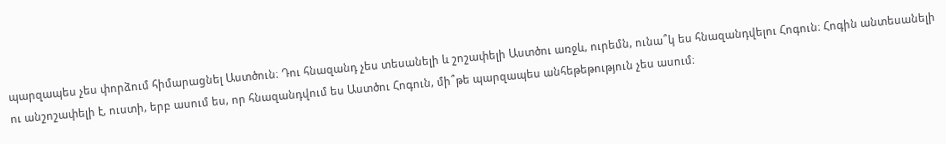պարզապես չես փորձում հիմարացնել Աստծուն։ Դու հնազանդ չես տեսանելի և շոշափելի Աստծու առջև, ուրեմն, ունա՞կ ես հնազանդվելու Հոգուն։ Հոգին անտեսանելի ու անշոշափելի է, ուստի, երբ ասում ես, որ հնազանդվում ես Աստծու Հոգուն, մի՞թե պարզապես անհեթեթություն չես ասում։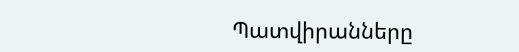Պատվիրանները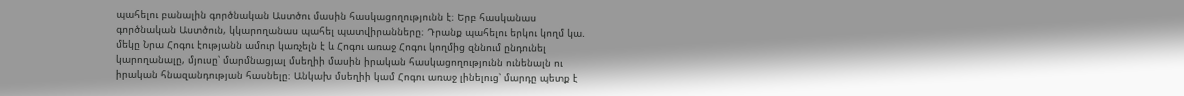պահելու բանալին գործնական Աստծու մասին հասկացողությունն է։ Երբ հասկանաս գործնական Աստծուն, կկարողանաս պահել պատվիրանները։ Դրանք պահելու երկու կողմ կա. մեկը Նրա Հոգու էությանն ամուր կառչելն է և Հոգու առաջ Հոգու կողմից զննում ընդունել կարողանալը, մյուսը՝ մարմնացյալ մսեղիի մասին իրական հասկացողությունն ունենալն ու իրական հնազանդության հասնելը։ Անկախ մսեղիի կամ Հոգու առաջ լինելուց՝ մարդը պետք է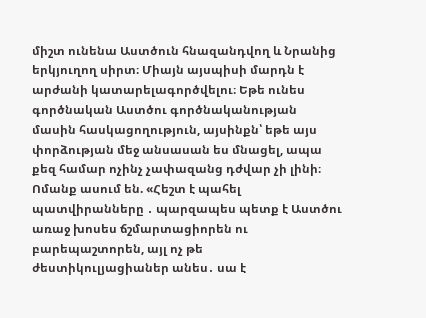միշտ ունենա Աստծուն հնազանդվող և Նրանից երկյուղող սիրտ։ Միայն այսպիսի մարդն է արժանի կատարելագործվելու։ Եթե ունես գործնական Աստծու գործնականության մասին հասկացողություն, այսինքն՝ եթե այս փորձության մեջ անսասան ես մնացել, ապա քեզ համար ոչինչ չափազանց դժվար չի լինի։
Ոմանք ասում են. «Հեշտ է պահել պատվիրանները ․ պարզապես պետք է Աստծու առաջ խոսես ճշմարտացիորեն ու բարեպաշտորեն, այլ ոչ թե ժեստիկուլյացիաներ անես․ սա է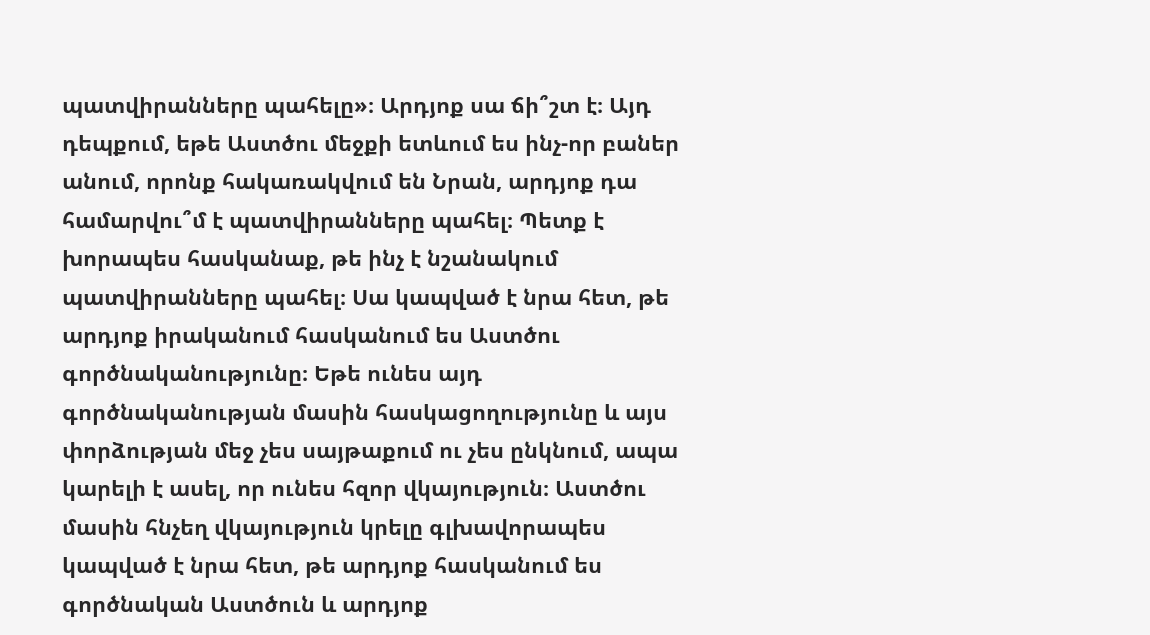պատվիրանները պահելը»։ Արդյոք սա ճի՞շտ է։ Այդ դեպքում, եթե Աստծու մեջքի ետևում ես ինչ-որ բաներ անում, որոնք հակառակվում են Նրան, արդյոք դա համարվու՞մ է պատվիրանները պահել։ Պետք է խորապես հասկանաք, թե ինչ է նշանակում պատվիրանները պահել։ Սա կապված է նրա հետ, թե արդյոք իրականում հասկանում ես Աստծու գործնականությունը։ Եթե ունես այդ գործնականության մասին հասկացողությունը և այս փորձության մեջ չես սայթաքում ու չես ընկնում, ապա կարելի է ասել, որ ունես հզոր վկայություն։ Աստծու մասին հնչեղ վկայություն կրելը գլխավորապես կապված է նրա հետ, թե արդյոք հասկանում ես գործնական Աստծուն և արդյոք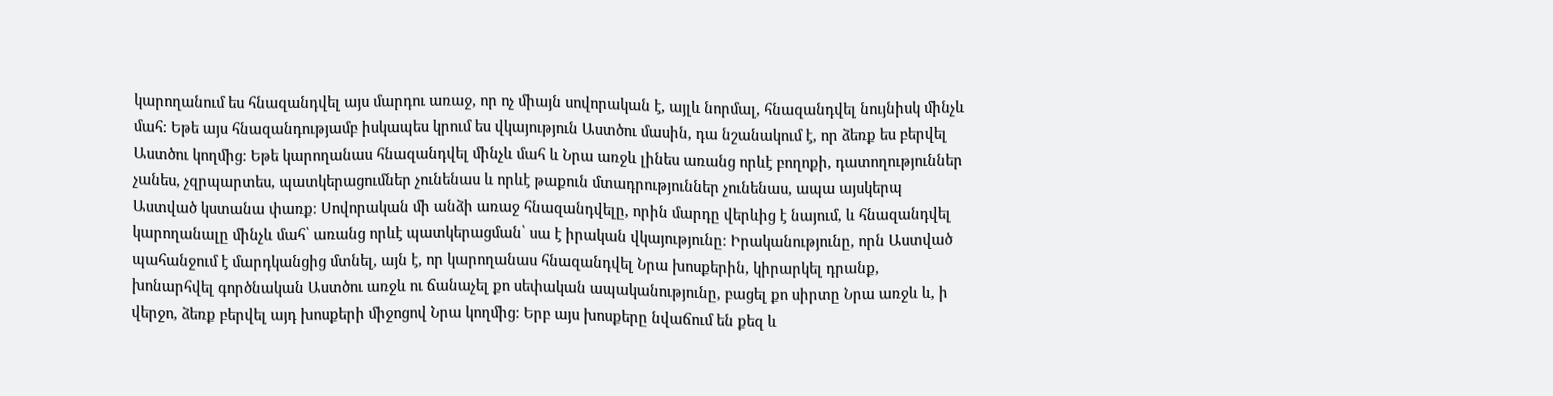կարողանում ես հնազանդվել այս մարդու առաջ, որ ոչ միայն սովորական է, այլև նորմալ, հնազանդվել նույնիսկ մինչև մահ։ Եթե այս հնազանդությամբ իսկապես կրում ես վկայություն Աստծու մասին, դա նշանակում է, որ ձեռք ես բերվել Աստծու կողմից։ Եթե կարողանաս հնազանդվել մինչև մահ և Նրա առջև լինես առանց որևէ բողոքի, դատողություններ չանես, չզրպարտես, պատկերացումներ չունենաս և որևէ թաքուն մտադրություններ չունենաս, ապա այսկերպ Աստված կստանա փառք։ Սովորական մի անձի առաջ հնազանդվելը, որին մարդը վերևից է նայում, և հնազանդվել կարողանալը մինչև մահ՝ առանց որևէ պատկերացման՝ սա է իրական վկայությունը։ Իրականությունը, որն Աստված պահանջում է մարդկանցից մտնել, այն է, որ կարողանաս հնազանդվել Նրա խոսքերին, կիրարկել դրանք, խոնարհվել գործնական Աստծու առջև ու ճանաչել քո սեփական ապականությունը, բացել քո սիրտը Նրա առջև և, ի վերջո, ձեռք բերվել այդ խոսքերի միջոցով Նրա կողմից։ Երբ այս խոսքերը նվաճում են քեզ և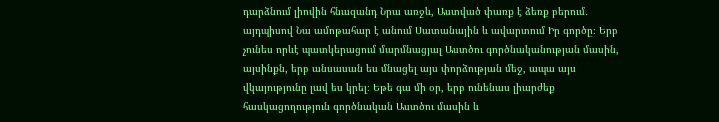դարձնում լիովին հնազանդ Նրա առջև, Աստված փառք է ձեռք բերում․ այդպիսով Նա ամոթահար է անում Սատանային և ավարտում Իր գործը։ Երբ չունես որևէ պատկերացում մարմնացյալ Աստծու գործնականության մասին, այսինքն, երբ անսասան ես մնացել այս փորձության մեջ, ապա այս վկայությունը լավ ես կրել։ Եթե գա մի օր, երբ ունենաս լիարժեք հասկացողություն գործնական Աստծու մասին և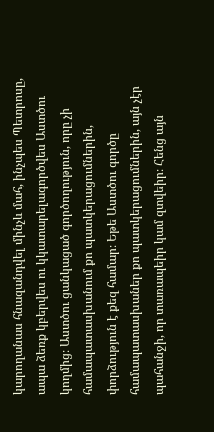կարողանաս հնազանդվել մինչև մահ, ինչպես Պետրոսը, ապա ձեռք կբերվես ու կկատարելագործվես Աստծու կողմից։ Աստծու ցանկացած գործողություն, որը չի համապատասխանում քո պատկերացումներին, փորձություն է քեզ համար։ Եթե Աստծու գործը համապատասխաներ քո պատկերացումներին, այն չէր պահանջի, որ տառապեիր կամ զտվեիր։ Հենց այն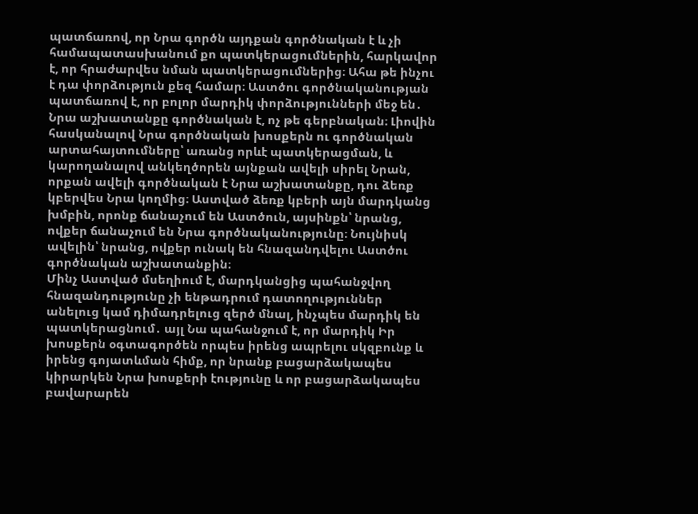պատճառով, որ Նրա գործն այդքան գործնական է և չի համապատասխանում քո պատկերացումներին, հարկավոր է, որ հրաժարվես նման պատկերացումներից։ Ահա թե ինչու է դա փորձություն քեզ համար։ Աստծու գործնականության պատճառով է, որ բոլոր մարդիկ փորձությունների մեջ են․ Նրա աշխատանքը գործնական է, ոչ թե գերբնական։ Լիովին հասկանալով Նրա գործնական խոսքերն ու գործնական արտահայտումները՝ առանց որևէ պատկերացման, և կարողանալով անկեղծորեն այնքան ավելի սիրել Նրան, որքան ավելի գործնական է Նրա աշխատանքը, դու ձեռք կբերվես Նրա կողմից։ Աստված ձեռք կբերի այն մարդկանց խմբին, որոնք ճանաչում են Աստծուն, այսինքն՝ նրանց, ովքեր ճանաչում են Նրա գործնականությունը։ Նույնիսկ ավելին՝ նրանց, ովքեր ունակ են հնազանդվելու Աստծու գործնական աշխատանքին։
Մինչ Աստված մսեղիում է, մարդկանցից պահանջվող հնազանդությունը չի ենթադրում դատողություններ անելուց կամ դիմադրելուց զերծ մնալ, ինչպես մարդիկ են պատկերացնում․ այլ Նա պահանջում է, որ մարդիկ Իր խոսքերն օգտագործեն որպես իրենց ապրելու սկզբունք և իրենց գոյատևման հիմք, որ նրանք բացարձակապես կիրարկեն Նրա խոսքերի էությունը և որ բացարձակապես բավարարեն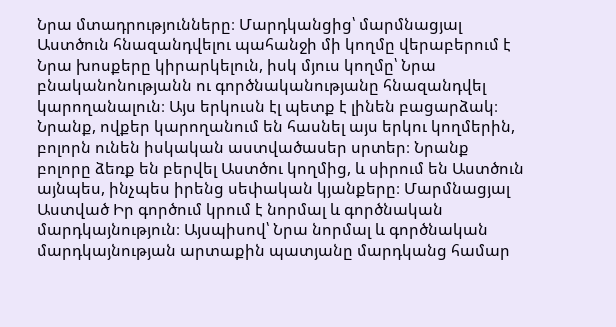Նրա մտադրությունները։ Մարդկանցից՝ մարմնացյալ Աստծուն հնազանդվելու պահանջի մի կողմը վերաբերում է Նրա խոսքերը կիրարկելուն, իսկ մյուս կողմը՝ Նրա բնականոնությանն ու գործնականությանը հնազանդվել կարողանալուն։ Այս երկուսն էլ պետք է լինեն բացարձակ։ Նրանք, ովքեր կարողանում են հասնել այս երկու կողմերին, բոլորն ունեն իսկական աստվածասեր սրտեր։ Նրանք բոլորը ձեռք են բերվել Աստծու կողմից, և սիրում են Աստծուն այնպես, ինչպես իրենց սեփական կյանքերը։ Մարմնացյալ Աստված Իր գործում կրում է նորմալ և գործնական մարդկայնություն։ Այսպիսով՝ Նրա նորմալ և գործնական մարդկայնության արտաքին պատյանը մարդկանց համար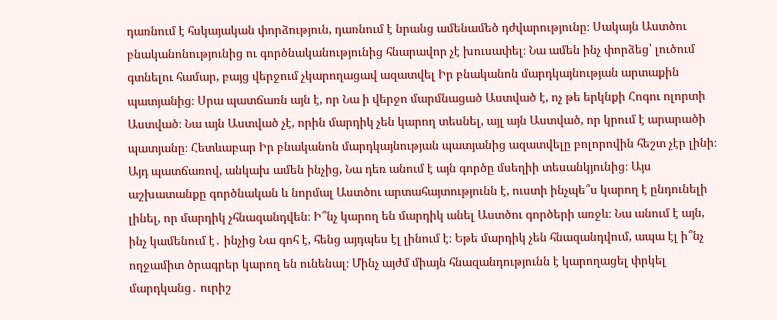դառնում է հսկայական փորձություն, դառնում է նրանց ամենամեծ դժվարությունը։ Սակայն Աստծու բնականոնությունից ու գործնականությունից հնարավոր չէ խուսափել։ Նա ամեն ինչ փորձեց՝ լուծում գտնելու համար, բայց վերջում չկարողացավ ազատվել Իր բնականոն մարդկայնության արտաքին պատյանից։ Սրա պատճառն այն է, որ Նա ի վերջո մարմնացած Աստված է, ոչ թե երկնքի Հոգու ոլորտի Աստված։ Նա այն Աստված չէ, որին մարդիկ չեն կարող տեսնել, այլ այն Աստված, որ կրում է արարածի պատյանը։ Հետևաբար Իր բնականոն մարդկայնության պատյանից ազատվելը բոլորովին հեշտ չէր լինի։ Այդ պատճառով, անկախ ամեն ինչից, Նա դեռ անում է այն գործը մսեղիի տեսանկյունից։ Այս աշխատանքը գործնական և նորմալ Աստծու արտահայտությունն է, ուստի ինչպե՞ս կարող է ընդունելի լինել, որ մարդիկ չհնազանդվեն։ Ի՞նչ կարող են մարդիկ անել Աստծու գործերի առջև։ Նա անում է այն, ինչ կամենում է․ ինչից Նա գոհ է, հենց այդպես էլ լինում է։ Եթե մարդիկ չեն հնազանդվում, ապա էլ ի՞նչ ողջամիտ ծրագրեր կարող են ունենալ։ Մինչ այժմ միայն հնազանդությունն է կարողացել փրկել մարդկանց․ ուրիշ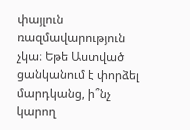փայլուն ռազմավարություն չկա։ Եթե Աստված ցանկանում է փորձել մարդկանց, ի՞նչ կարող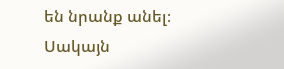են նրանք անել։ Սակայն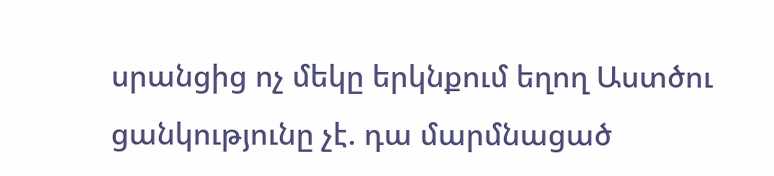սրանցից ոչ մեկը երկնքում եղող Աստծու ցանկությունը չէ. դա մարմնացած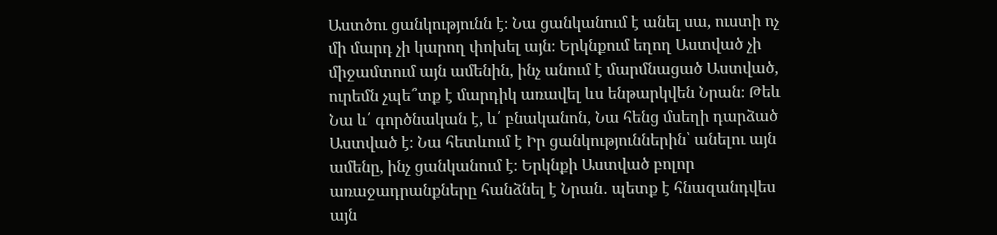Աստծու ցանկությունն է։ Նա ցանկանում է անել սա, ուստի ոչ մի մարդ չի կարող փոխել այն։ Երկնքում եղող Աստված չի միջամտում այն ամենին, ինչ անում է մարմնացած Աստված, ուրեմն չպե՞տք է մարդիկ առավել ևս ենթարկվեն Նրան։ Թեև Նա և՛ գործնական է, և՛ բնականոն, Նա հենց մսեղի դարձած Աստված է։ Նա հետևում է Իր ցանկություններին՝ անելու այն ամենը, ինչ ցանկանում է։ Երկնքի Աստված բոլոր առաջադրանքները հանձնել է Նրան․ պետք է հնազանդվես այն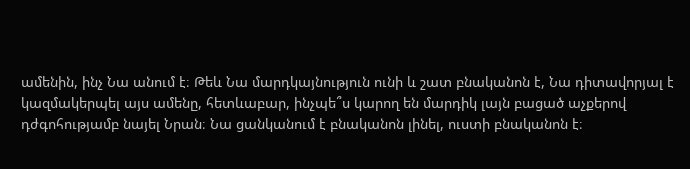ամենին, ինչ Նա անում է։ Թեև Նա մարդկայնություն ունի և շատ բնականոն է, Նա դիտավորյալ է կազմակերպել այս ամենը, հետևաբար, ինչպե՞ս կարող են մարդիկ լայն բացած աչքերով դժգոհությամբ նայել Նրան։ Նա ցանկանում է բնականոն լինել, ուստի բնականոն է։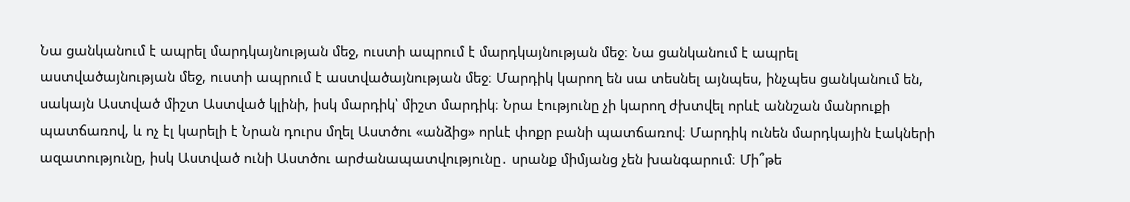Նա ցանկանում է ապրել մարդկայնության մեջ, ուստի ապրում է մարդկայնության մեջ։ Նա ցանկանում է ապրել աստվածայնության մեջ, ուստի ապրում է աստվածայնության մեջ։ Մարդիկ կարող են սա տեսնել այնպես, ինչպես ցանկանում են, սակայն Աստված միշտ Աստված կլինի, իսկ մարդիկ՝ միշտ մարդիկ։ Նրա էությունը չի կարող ժխտվել որևէ աննշան մանրուքի պատճառով, և ոչ էլ կարելի է Նրան դուրս մղել Աստծու «անձից» որևէ փոքր բանի պատճառով։ Մարդիկ ունեն մարդկային էակների ազատությունը, իսկ Աստված ունի Աստծու արժանապատվությունը․ սրանք միմյանց չեն խանգարում։ Մի՞թե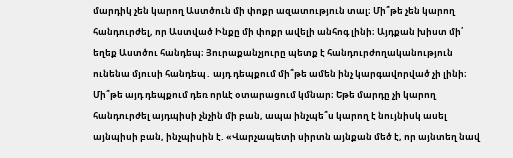մարդիկ չեն կարող Աստծուն մի փոքր ազատություն տալ։ Մի՞թե չեն կարող հանդուրժել, որ Աստված Ինքը մի փոքր ավելի անհոգ լինի։ Այդքան խիստ մի՛ եղեք Աստծու հանդեպ։ Յուրաքանչյուրը պետք է հանդուրժողականություն ունենա մյուսի հանդեպ․ այդ դեպքում մի՞թե ամեն ինչ կարգավորված չի լինի։ Մի՞թե այդ դեպքում դեռ որևէ օտարացում կմնար։ Եթե մարդը չի կարող հանդուրժել այդպիսի չնչին մի բան, ապա ինչպե՞ս կարող է նույնիսկ ասել այնպիսի բան, ինչպիսին է. «Վարչապետի սիրտն այնքան մեծ է, որ այնտեղ նավ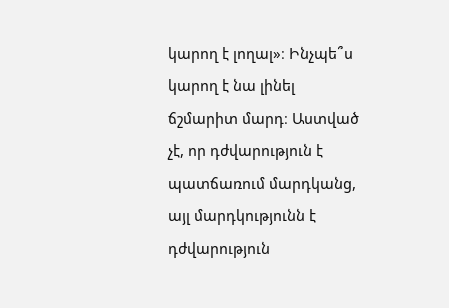կարող է լողալ»։ Ինչպե՞ս կարող է նա լինել ճշմարիտ մարդ։ Աստված չէ, որ դժվարություն է պատճառում մարդկանց, այլ մարդկությունն է դժվարություն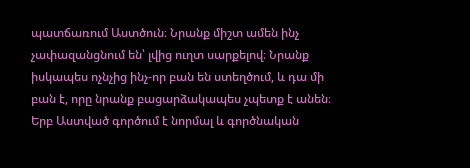պատճառում Աստծուն։ Նրանք միշտ ամեն ինչ չափազանցնում են՝ լվից ուղտ սարքելով։ Նրանք իսկապես ոչնչից ինչ-որ բան են ստեղծում, և դա մի բան է, որը նրանք բացարձակապես չպետք է անեն։ Երբ Աստված գործում է նորմալ և գործնական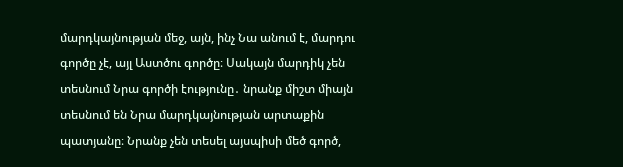մարդկայնության մեջ, այն, ինչ Նա անում է, մարդու գործը չէ, այլ Աստծու գործը։ Սակայն մարդիկ չեն տեսնում Նրա գործի էությունը․ նրանք միշտ միայն տեսնում են Նրա մարդկայնության արտաքին պատյանը։ Նրանք չեն տեսել այսպիսի մեծ գործ,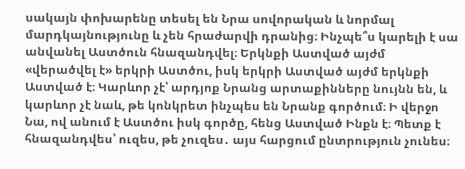սակայն փոխարենը տեսել են Նրա սովորական և նորմալ մարդկայնությունը և չեն հրաժարվի դրանից։ Ինչպե՞ս կարելի է սա անվանել Աստծուն հնազանդվել։ Երկնքի Աստված այժմ «վերածվել է» երկրի Աստծու, իսկ երկրի Աստված այժմ երկնքի Աստված է։ Կարևոր չէ՝ արդյոք Նրանց արտաքինները նույնն են, և կարևոր չէ նաև, թե կոնկրետ ինչպես են Նրանք գործում։ Ի վերջո Նա, ով անում է Աստծու իսկ գործը, հենց Աստված Ինքն է։ Պետք է հնազանդվես՝ ուզես, թե չուզես․ այս հարցում ընտրություն չունես։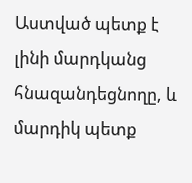Աստված պետք է լինի մարդկանց հնազանդեցնողը, և մարդիկ պետք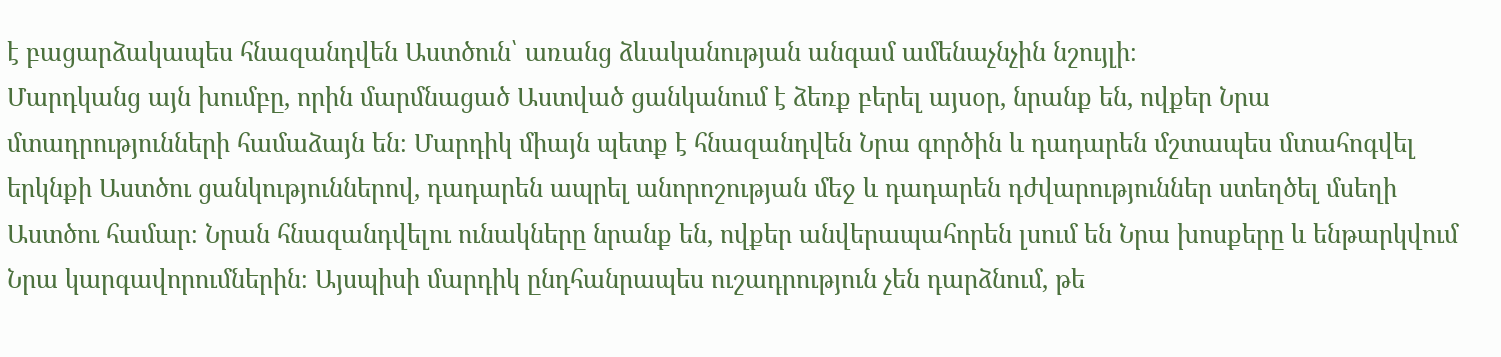է բացարձակապես հնազանդվեն Աստծուն՝ առանց ձևականության անգամ ամենաչնչին նշույլի։
Մարդկանց այն խումբը, որին մարմնացած Աստված ցանկանում է ձեռք բերել այսօր, նրանք են, ովքեր Նրա մտադրությունների համաձայն են։ Մարդիկ միայն պետք է հնազանդվեն Նրա գործին և դադարեն մշտապես մտահոգվել երկնքի Աստծու ցանկություններով, դադարեն ապրել անորոշության մեջ և դադարեն դժվարություններ ստեղծել մսեղի Աստծու համար։ Նրան հնազանդվելու ունակները նրանք են, ովքեր անվերապահորեն լսում են Նրա խոսքերը և ենթարկվում Նրա կարգավորումներին։ Այսպիսի մարդիկ ընդհանրապես ուշադրություն չեն դարձնում, թե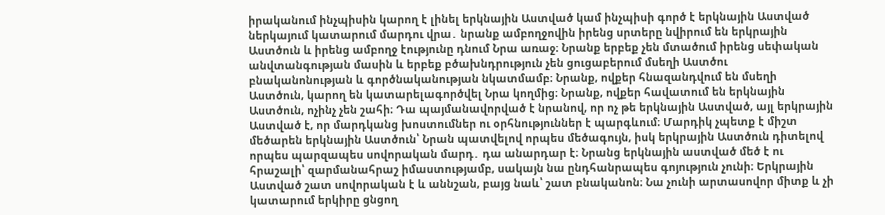իրականում ինչպիսին կարող է լինել երկնային Աստված կամ ինչպիսի գործ է երկնային Աստված ներկայում կատարում մարդու վրա․ նրանք ամբողջովին իրենց սրտերը նվիրում են երկրային Աստծուն և իրենց ամբողջ էությունը դնում Նրա առաջ։ Նրանք երբեք չեն մտածում իրենց սեփական անվտանգության մասին և երբեք բծախնդրություն չեն ցուցաբերում մսեղի Աստծու բնականոնության և գործնականության նկատմամբ։ Նրանք, ովքեր հնազանդվում են մսեղի Աստծուն, կարող են կատարելագործվել Նրա կողմից։ Նրանք, ովքեր հավատում են երկնային Աստծուն, ոչինչ չեն շահի։ Դա պայմանավորված է նրանով, որ ոչ թե երկնային Աստված, այլ երկրային Աստված է, որ մարդկանց խոստումներ ու օրհնություններ է պարգևում։ Մարդիկ չպետք է միշտ մեծարեն երկնային Աստծուն՝ Նրան պատվելով որպես մեծագույն, իսկ երկրային Աստծուն դիտելով որպես պարզապես սովորական մարդ․ դա անարդար է։ Նրանց երկնային աստված մեծ է ու հրաշալի՝ զարմանահրաշ իմաստությամբ, սակայն նա ընդհանրապես գոյություն չունի։ Երկրային Աստված շատ սովորական է և աննշան, բայց նաև՝ շատ բնականոն։ Նա չունի արտասովոր միտք և չի կատարում երկիրը ցնցող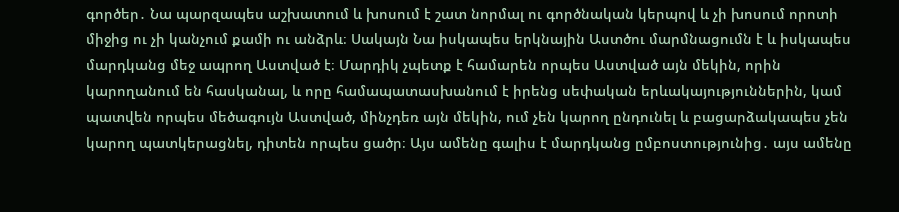գործեր․ Նա պարզապես աշխատում և խոսում է շատ նորմալ ու գործնական կերպով և չի խոսում որոտի միջից ու չի կանչում քամի ու անձրև։ Սակայն Նա իսկապես երկնային Աստծու մարմնացումն է և իսկապես մարդկանց մեջ ապրող Աստված է։ Մարդիկ չպետք է համարեն որպես Աստված այն մեկին, որին կարողանում են հասկանալ, և որը համապատասխանում է իրենց սեփական երևակայություններին, կամ պատվեն որպես մեծագույն Աստված, մինչդեռ այն մեկին, ում չեն կարող ընդունել և բացարձակապես չեն կարող պատկերացնել, դիտեն որպես ցածր։ Այս ամենը գալիս է մարդկանց ըմբոստությունից․ այս ամենը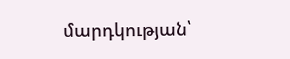մարդկության՝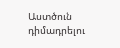Աստծուն դիմադրելու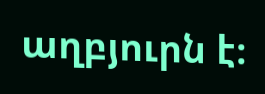աղբյուրն է։